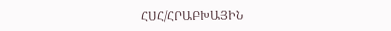ՀՍՀ/ՀՐԱԲԽԱՅԻՆ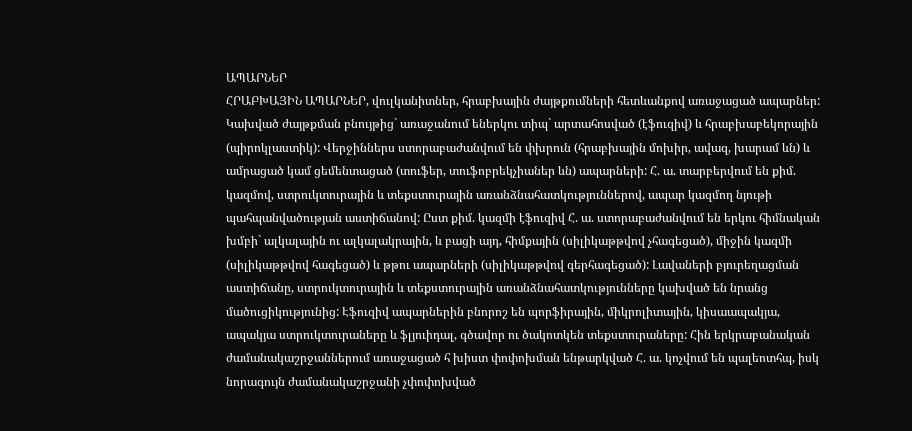ԱՊԱՐՆԵՐ
ՀՐԱԲԽԱՅԻՆ ԱՊԱՐՆԵՐ, վուլկանիտներ, հրաբխային ժայթքումների հետևանքով առաջացած ապարներ: Կախված ժայթքման բնույթից` առաջանում եներկու տիպ` արտահոսված (էֆուզիվ) և հրաբխաբեկորային (պիրոկլաստիկ): Վերջիններս ստորաբաժանվում են փխրուն (հրաբխային մոխիր, ավազ, խարամ ևն) և ամրացած կամ ցեմենտացած (տուֆեր, տուֆոբրեկչիաներ ևն) ապարների: Հ. ա. տարբերվում են քիմ. կազմով, ստրուկտուրային և տեքստուրային առանձնահատկություններով, ապար կազմող նյութի պահպանվածության աստիճանով: Ըստ քիմ. կազմի էֆուզիվ Հ. ա. ստորաբաժանվում են երկու հիմնական խմբի` ալկալային ու ալկալակրային, և բացի այդ, հիմքային (սիլիկաթթվով չհագեցած), միջին կազմի (սիլիկաթթվով հագեցած) և թթու ապարների (սիլիկաթթվով գերհագեցած): Լավաների բյուրեղացման աստիճանը, ստրուկտուրային և տեքստուրային առանձնահատկությունները կախված են նրանց մածուցիկությունից: Էֆուզիվ ապարներին բնորոշ են պորֆիրային, միկրոլիտային, կիսաապակյա, ապակյա ստրուկտուրաները և ֆլյուիդալ, գծավոր ու ծակոտկեն տեքստուրաները: Հին երկրաբանական ժամանակաշրջաններում առաջացած հ խիստ փոփոխման ենթարկված Հ. ա. կոչվում են պալեոտհպ, իսկ նորագույն ժամանակաշրջանի չփոփոխված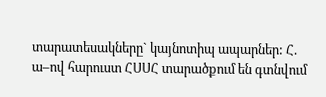տարատեսակները` կայնոտիպ ապարներ: Հ. ա–ով հարուստ ՀՍՍՀ տարածքում են գտնվում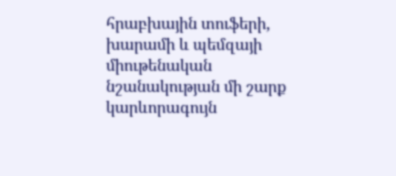հրաբխային տուֆերի, խարամի և պեմզայի միութենական նշանակության մի շարք կարևորագույն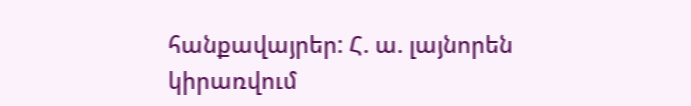հանքավայրեր: Հ. ա. լայնորեն կիրառվում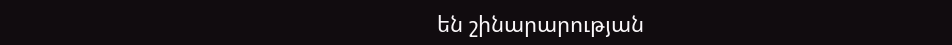են շինարարության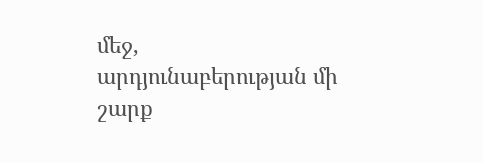մեջ, արդյունաբերության մի շարք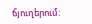ճյուղերում: